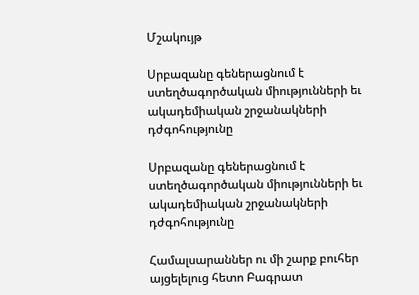Մշակույթ

Սրբազանը գեներացնում է ստեղծագործական միությունների եւ ակադեմիական շրջանակների դժգոհությունը

Սրբազանը գեներացնում է ստեղծագործական միությունների եւ ակադեմիական շրջանակների դժգոհությունը

Համալսարաններ ու մի շարք բուհեր այցելելուց հետո Բագրատ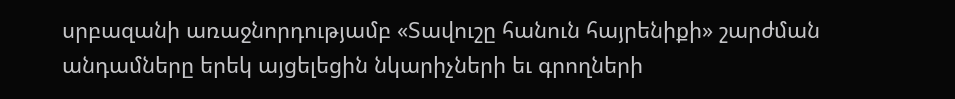սրբազանի առաջնորդությամբ «Տավուշը հանուն հայրենիքի» շարժման անդամները երեկ այցելեցին նկարիչների եւ գրողների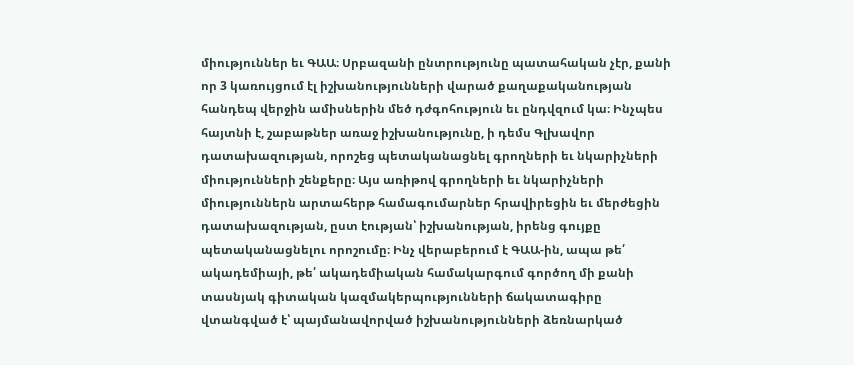միություններ եւ ԳԱԱ։ Սրբազանի ընտրությունը պատահական չէր, քանի որ 3 կառույցում էլ իշխանությունների վարած քաղաքականության հանդեպ վերջին ամիսներին մեծ դժգոհություն եւ ընդվզում կա։ Ինչպես հայտնի է, շաբաթներ առաջ իշխանությունը, ի դեմս Գլխավոր դատախազության, որոշեց պետականացնել գրողների եւ նկարիչների միությունների շենքերը։ Այս առիթով գրողների եւ նկարիչների միություններն արտահերթ համագումարներ հրավիրեցին եւ մերժեցին դատախազության, ըստ էության՝ իշխանության, իրենց գույքը պետականացնելու որոշումը։ Ինչ վերաբերում է ԳԱԱ-ին, ապա թե՛ ակադեմիայի, թե՛ ակադեմիական համակարգում գործող մի քանի տասնյակ գիտական կազմակերպությունների ճակատագիրը վտանգված է՝ պայմանավորված իշխանությունների ձեռնարկած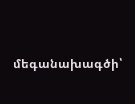մեգանախագծի՝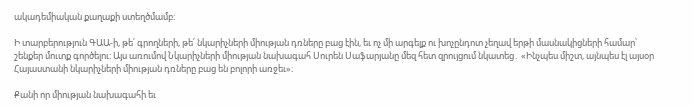ակադեմիական քաղաքի ստեղծմամբ։

Ի տարբերություն ԳԱԱ-ի, թե՛ գրողների, թե՛ նկարիչների միության դռները բաց էին, եւ ոչ մի արգելք ու խոչընդոտ չեղավ երթի մասնակիցների համար՝ շենքեր մուտք գործելու։ Այս առումով Նկարիչների միության նախագահ Սուրեն Սաֆարյանը մեզ հետ զրույցում նկատեց․ «Ինչպես միշտ, այնպես էլ այսօր Հայաստանի նկարիչների միության դռները բաց են բոլորի առջեւ»։

Քանի որ միության նախագահի եւ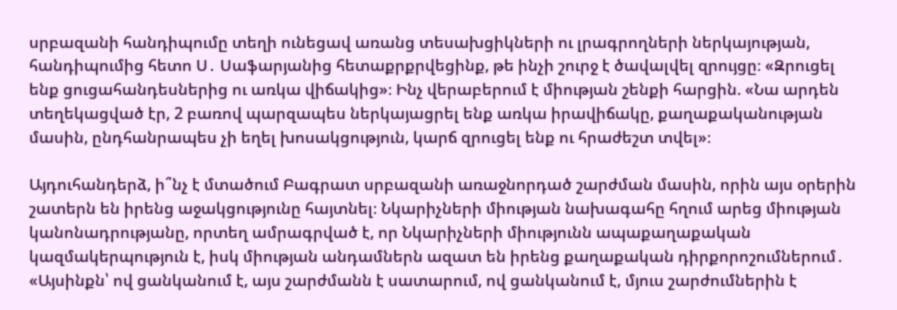սրբազանի հանդիպումը տեղի ունեցավ առանց տեսախցիկների ու լրագրողների ներկայության, հանդիպումից հետո Ս․ Սաֆարյանից հետաքրքրվեցինք, թե ինչի շուրջ է ծավալվել զրույցը։ «Զրուցել ենք ցուցահանդեսներից ու առկա վիճակից»։ Ինչ վերաբերում է միության շենքի հարցին. «Նա արդեն տեղեկացված էր, 2 բառով պարզապես ներկայացրել ենք առկա իրավիճակը, քաղաքականության մասին, ընդհանրապես չի եղել խոսակցություն, կարճ զրուցել ենք ու հրաժեշտ տվել»։

Այդուհանդերձ, ի՞նչ է մտածում Բագրատ սրբազանի առաջնորդած շարժման մասին, որին այս օրերին շատերն են իրենց աջակցությունը հայտնել։ Նկարիչների միության նախագահը հղում արեց միության կանոնադրությանը, որտեղ ամրագրված է, որ Նկարիչների միությունն ապաքաղաքական կազմակերպություն է, իսկ միության անդամներն ազատ են իրենց քաղաքական դիրքորոշումներում․ «Այսինքն՝ ով ցանկանում է, այս շարժմանն է սատարում, ով ցանկանում է, մյուս շարժումներին է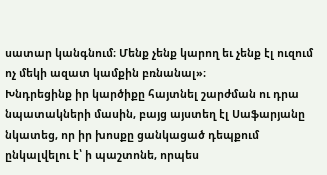սատար կանգնում։ Մենք չենք կարող եւ չենք էլ ուզում ոչ մեկի ազատ կամքին բռնանալ»։
Խնդրեցինք իր կարծիքը հայտնել շարժման ու դրա նպատակների մասին, բայց այստեղ էլ Սաֆարյանը նկատեց, որ իր խոսքը ցանկացած դեպքում ընկալվելու է՝ ի պաշտոնե, որպես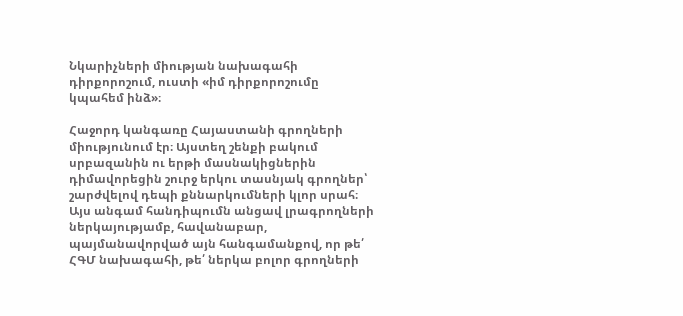Նկարիչների միության նախագահի դիրքորոշում, ուստի «իմ դիրքորոշումը կպահեմ ինձ»։

Հաջորդ կանգառը Հայաստանի գրողների միությունում էր։ Այստեղ շենքի բակում սրբազանին ու երթի մասնակիցներին դիմավորեցին շուրջ երկու տասնյակ գրողներ՝ շարժվելով դեպի քննարկումների կլոր սրահ։ Այս անգամ հանդիպումն անցավ լրագրողների ներկայությամբ, հավանաբար, պայմանավորված այն հանգամանքով, որ թե՛ ՀԳՄ նախագահի, թե՛ ներկա բոլոր գրողների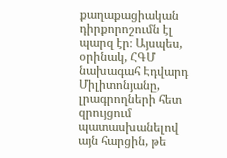քաղաքացիական դիրքորոշումն էլ պարզ էր։ Այսպես, օրինակ, ՀԳՄ նախագահ Էդվարդ Միլիտոնյանը, լրագրողների հետ զրույցում պատասխանելով այն հարցին, թե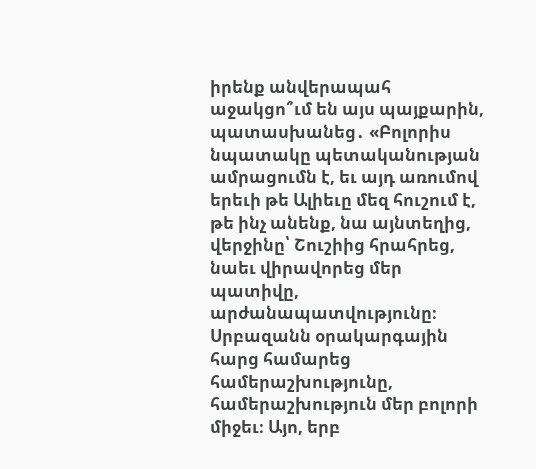իրենք անվերապահ աջակցո՞ւմ են այս պայքարին, պատասխանեց․ «Բոլորիս նպատակը պետականության ամրացումն է, եւ այդ առումով երեւի թե Ալիեւը մեզ հուշում է, թե ինչ անենք, նա այնտեղից, վերջինը՝ Շուշիից հրահրեց, նաեւ վիրավորեց մեր պատիվը, արժանապատվությունը։ Սրբազանն օրակարգային հարց համարեց համերաշխությունը, համերաշխություն մեր բոլորի միջեւ։ Այո, երբ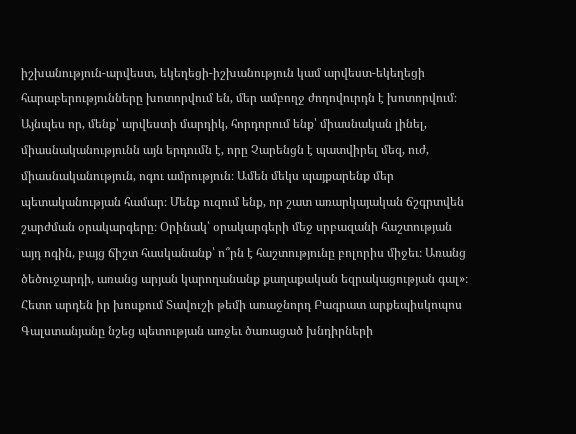իշխանություն-արվեստ, եկեղեցի-իշխանություն կամ արվեստ-եկեղեցի հարաբերությունները խոտորվում են, մեր ամբողջ ժողովուրդն է խոտորվում։ Այնպես որ, մենք՝ արվեստի մարդիկ, հորդորում ենք՝ միասնական լինել, միասնականությունն այն երդումն է, որը Չարենցն է պատվիրել մեզ, ուժ, միասնականություն, ոգու ամրություն։ Ամեն մեկս պայքարենք մեր պետականության համար։ Մենք ուզում ենք, որ շատ առարկայական ճշգրտվեն շարժման օրակարգերը։ Օրինակ՝ օրակարգերի մեջ սրբազանի հաշտության այդ ոգին, բայց ճիշտ հասկանանք՝ ո՞րն է հաշտությունը բոլորիս միջեւ։ Առանց ծեծուջարդի, առանց արյան կարողանանք քաղաքական եզրակացության գալ»։
Հետո արդեն իր խոսքում Տավուշի թեմի առաջնորդ Բագրատ արքեպիսկոպոս Գալստանյանը նշեց պետության առջեւ ծառացած խնդիրների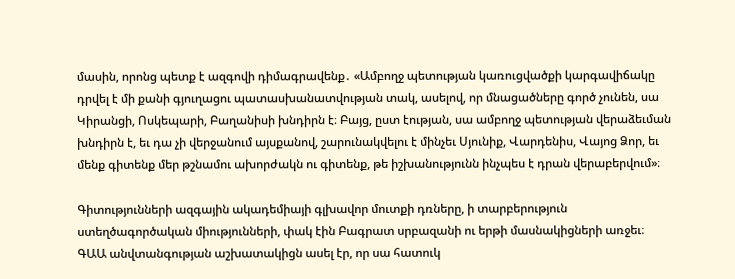մասին, որոնց պետք է ազգովի դիմագրավենք․ «Ամբողջ պետության կառուցվածքի կարգավիճակը դրվել է մի քանի գյուղացու պատասխանատվության տակ, ասելով, որ մնացածները գործ չունեն, սա Կիրանցի, Ոսկեպարի, Բաղանիսի խնդիրն է։ Բայց, ըստ էության, սա ամբողջ պետության վերաձեւման խնդիրն է, եւ դա չի վերջանում այսքանով, շարունակվելու է մինչեւ Սյունիք, Վարդենիս, Վայոց Ձոր, եւ մենք գիտենք մեր թշնամու ախորժակն ու գիտենք, թե իշխանությունն ինչպես է դրան վերաբերվում»։

Գիտությունների ազգային ակադեմիայի գլխավոր մուտքի դռները, ի տարբերություն ստեղծագործական միությունների, փակ էին Բագրատ սրբազանի ու երթի մասնակիցների առջեւ։ ԳԱԱ անվտանգության աշխատակիցն ասել էր, որ սա հատուկ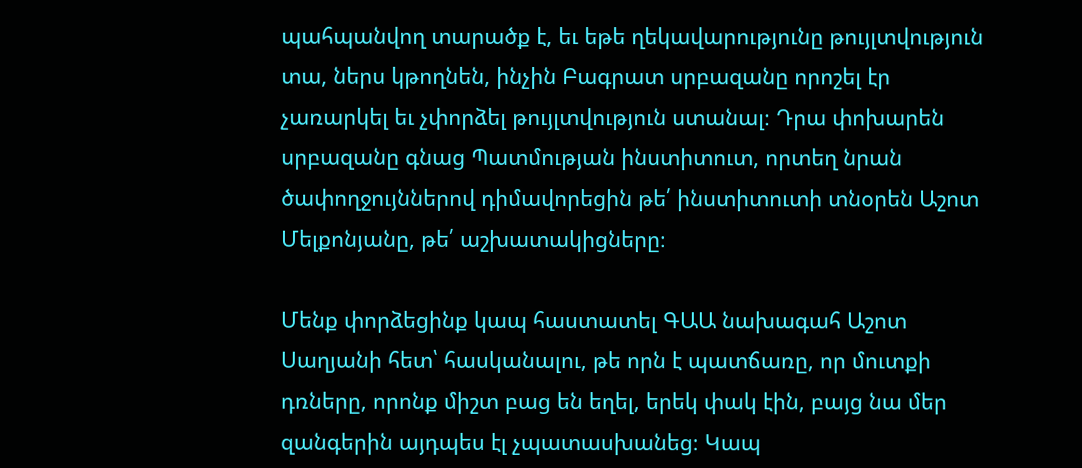պահպանվող տարածք է, եւ եթե ղեկավարությունը թույլտվություն տա, ներս կթողնեն, ինչին Բագրատ սրբազանը որոշել էր չառարկել եւ չփորձել թույլտվություն ստանալ։ Դրա փոխարեն սրբազանը գնաց Պատմության ինստիտուտ, որտեղ նրան ծափողջույններով դիմավորեցին թե՛ ինստիտուտի տնօրեն Աշոտ Մելքոնյանը, թե՛ աշխատակիցները։

Մենք փորձեցինք կապ հաստատել ԳԱԱ նախագահ Աշոտ Սաղյանի հետ՝ հասկանալու, թե որն է պատճառը, որ մուտքի դռները, որոնք միշտ բաց են եղել, երեկ փակ էին, բայց նա մեր զանգերին այդպես էլ չպատասխանեց։ Կապ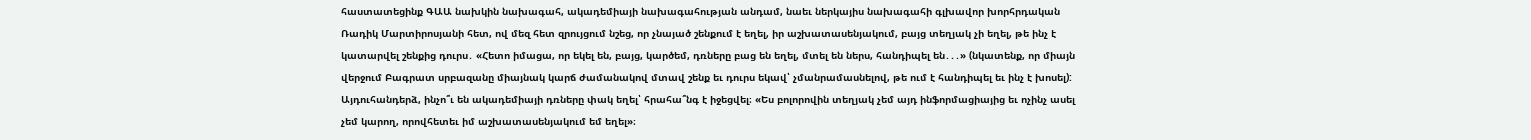հաստատեցինք ԳԱԱ նախկին նախագահ, ակադեմիայի նախագահության անդամ, նաեւ ներկայիս նախագահի գլխավոր խորհրդական Ռադիկ Մարտիրոսյանի հետ, ով մեզ հետ զրույցում նշեց, որ չնայած շենքում է եղել, իր աշխատասենյակում, բայց տեղյակ չի եղել, թե ինչ է կատարվել շենքից դուրս․ «Հետո իմացա, որ եկել են, բայց, կարծեմ, դռները բաց են եղել, մտել են ներս, հանդիպել են․․․» (նկատենք, որ միայն վերջում Բագրատ սրբազանը միայնակ կարճ ժամանակով մտավ շենք եւ դուրս եկավ՝ չմանրամասնելով, թե ում է հանդիպել եւ ինչ է խոսել): Այդուհանդերձ, ինչո՞ւ են ակադեմիայի դռները փակ եղել՝ հրահա՞նգ է իջեցվել։ «Ես բոլորովին տեղյակ չեմ այդ ինֆորմացիայից եւ ոչինչ ասել չեմ կարող, որովհետեւ իմ աշխատասենյակում եմ եղել»։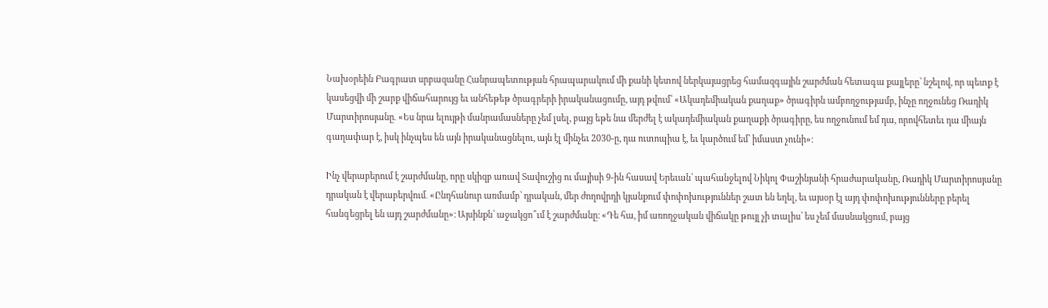Նախօրեին Բագրատ սրբազանը Հանրապետության հրապարակում մի քանի կետով ներկայացրեց համազգային շարժման հետագա քայլերը՝ նշելով, որ պետք է կասեցվի մի շարք վիճահարույց եւ անհեթեթ ծրագրերի իրականացումը, այդ թվում՝ «Ակադեմիական քաղաք» ծրագիրն ամբողջությամբ, ինչը ողջունեց Ռադիկ Մարտիրոսյանը․ «Ես նրա ելույթի մանրամասները չեմ լսել, բայց եթե նա մերժել է ակադեմիական քաղաքի ծրագիրը, ես ողջունում եմ դա, որովհետեւ դա միայն գաղափար է, իսկ ինչպես են այն իրականացնելու, այն էլ մինչեւ 2030-ը, դա ուտոպիա է, եւ կարծում եմ՝ իմաստ չունի»։

Ինչ վերաբերում է շարժմանը, որը սկիզբ առավ Տավուշից ու մայիսի 9-ին հասավ Երեւան՝ պահանջելով Նիկոլ Փաշինյանի հրաժարականը, Ռադիկ Մարտիրոսյանը դրական է վերաբերվում․ «Ընդհանուր առմամբ՝ դրական, մեր ժողովրդի կյանքում փոփոխություններ շատ են եղել, եւ այսօր էլ այդ փոփոխությունները բերել հանգեցրել են այդ շարժմանը»։ Այսինքն՝ աջակցո՞ւմ է շարժմանը։ «Դե հա, իմ առողջական վիճակը թույլ չի տալիս՝ ես չեմ մասնակցում, բայց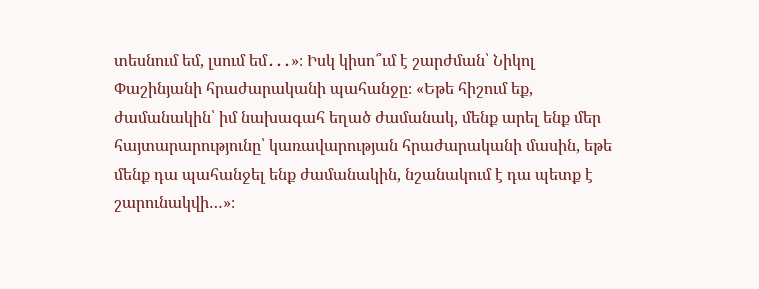տեսնում եմ, լսում եմ․․․»։ Իսկ կիսո՞ւմ է շարժման՝ Նիկոլ Փաշինյանի հրաժարականի պահանջը։ «Եթե հիշում եք, ժամանակին՝ իմ նախագահ եղած ժամանակ, մենք արել ենք մեր հայտարարությունը՝ կառավարության հրաժարականի մասին, եթե մենք դա պահանջել ենք ժամանակին, նշանակում է դա պետք է շարունակվի…»։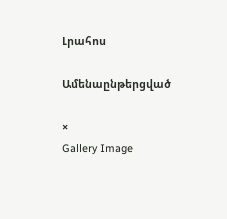Լրահոս

Ամենաընթերցված

×
Gallery Image